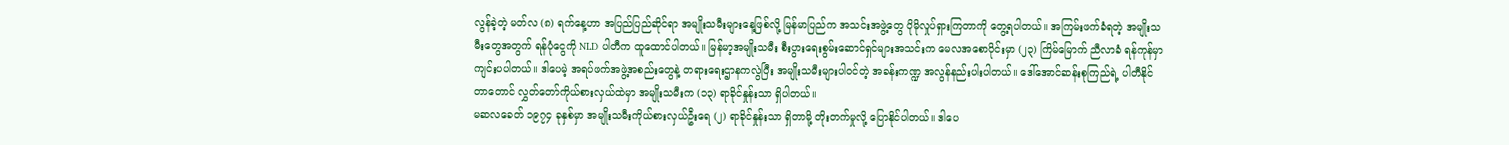လွန်ခဲ့တဲ့ မတ်လ (၈) ရက်နေ့ဟာ အပြည်ပြည်ဆိုင်ရာ အမျိုးသမီးများနေ့ဖြစ်လို့ မြန်မာပြည်က အသင်းအဖွဲ့တွေ ပိုမိုလှုပ်ရှားကြတာကို တွေ့ရပါတယ်။ အကြမ်းဖက်ခံရတဲ့ အမျိုးသမီးတွေအတွက် ရန်ပုံငွေကို NLD ပါတီက ထူထောင်ပါတယ်။ မြန်မာ့အမျိုးသမီး စီးပွားရေးစွမ်းဆောင်ရှင်များအသင်းက မေလအစောပိုင်းမှာ (၂၃) ကြိမ်မြောက် ညီလာခံ ရန်ကုန်မှာ ကျင်းပပါတယ်။ ဒါပေမဲ့ အရပ်ဖက်အဖွဲ့အစည်းတွေနဲ့ တရားရေးဌာနကလွဲပြီး အမျိုးသမီးများပါဝင်တဲ့ အခန်းကဏ္ဍ အလွန်နည်းပါးပါတယ်။ ဒေါ်အောင်ဆန်းစုကြည်ရဲ့ ပါတီနိုင်တာတောင် လွှတ်တော်ကိုယ်စားလှယ်ထဲမှာ အမျိုးသမီးက (၁၃) ရာခိုင်နှုန်းသာ ရှိပါတယ်။
မဆလခေတ် ၁၉၇၄ ခုနှစ်မှာ အမျိုးသမီးကိုယ်စားလှယ်ဦးရေ (၂) ရာခိုင်နှုန်းသာ ရှိတာမို့ တိုးတက်မှုလို့ ပြောနိုင်ပါတယ်။ ဒါပေ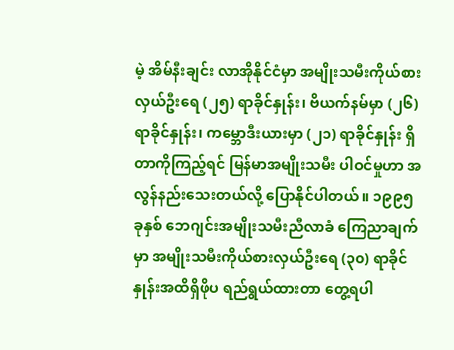မဲ့ အိမ်နီးချင်း လာအိုနိုင်ငံမှာ အမျိုးသမီးကိုယ်စားလှယ်ဦးရေ (၂၅) ရာခိုင်နှုန်း၊ ဗိယက်နမ်မှာ (၂၆) ရာခိုင်နှုန်း၊ ကမ္ဘောဒီးယားမှာ (၂၁) ရာခိုင်နှုန်း ရှိတာကိုကြည့်ရင် မြန်မာအမျိုးသမီး ပါဝင်မှုဟာ အလွန်နည်းသေးတယ်လို့ ပြောနိုင်ပါတယ်။ ၁၉၉၅ ခုနှစ် ဘေဂျင်းအမျိုးသမီးညီလာခံ ကြေညာချက်မှာ အမျိုးသမီးကိုယ်စားလှယ်ဦးရေ (၃၀) ရာခိုင်နှုန်းအထိရှိဖိုပ ရည်ရွယ်ထားတာ တွေ့ရပါ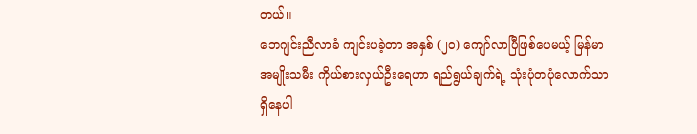တယ်။
ဘေဂျင်းညီလာခံ ကျင်းပခဲ့တာ အနှစ် (၂၀) ကျော်လာပြီဖြစ်ပေမယ့် မြန်မာအမျိုးသမီး ကိုယ်စားလှယ်ဦးရေဟာ ရည်ရွယ်ချက်ရဲ့ သုံးပုံတပုံလောက်သာ ရှိနေပါ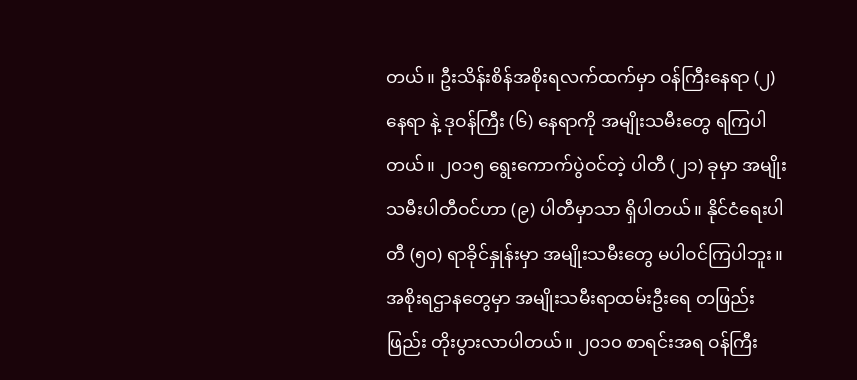တယ်။ ဦးသိန်းစိန်အစိုးရလက်ထက်မှာ ဝန်ကြီးနေရာ (၂) နေရာ နဲ့ ဒုဝန်ကြီး (၆) နေရာကို အမျိုးသမီးတွေ ရကြပါတယ်။ ၂၀၁၅ ရွေးကောက်ပွဲဝင်တဲ့ ပါတီ (၂၁) ခုမှာ အမျိုးသမီးပါတီဝင်ဟာ (၉) ပါတီမှာသာ ရှိပါတယ်။ နိုင်ငံရေးပါတီ (၅၀) ရာခိုင်နှုန်းမှာ အမျိုးသမီးတွေ မပါဝင်ကြပါဘူး။ အစိုးရဌာနတွေမှာ အမျိုးသမီးရာထမ်းဦးရေ တဖြည်းဖြည်း တိုးပွားလာပါတယ်။ ၂၀၁၀ စာရင်းအရ ဝန်ကြီး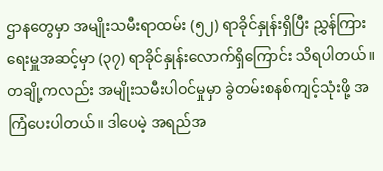ဌာနတွေမှာ အမျိုးသမီးရာထမ်း (၅၂) ရာခိုင်နှုန်းရှိပြီး ညွှန်ကြားရေးမှူအဆင့်မှာ (၃၇) ရာခိုင်နှုန်းလောက်ရှိကြောင်း သိရပါတယ်။ တချို့ကလည်း အမျိုးသမီးပါဝင်မှုမှာ ခွဲတမ်းစနစ်ကျင့်သုံးဖို့ အကြံပေးပါတယ်။ ဒါပေမဲ့ အရည်အ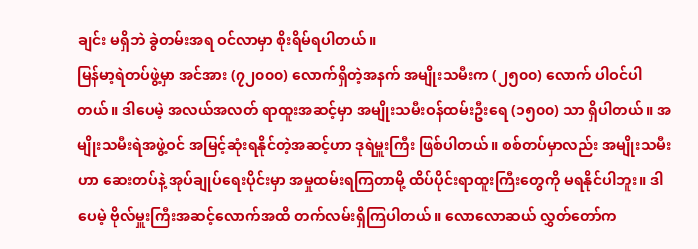ချင်း မရှိဘဲ ခွဲတမ်းအရ ဝင်လာမှာ စိုးရိမ်ရပါတယ်။
မြန်မာ့ရဲတပ်ဖွဲ့မှာ အင်အား (၇၂၀၀၀) လောက်ရှိတဲ့အနက် အမျိုးသမီးက (၂၅၀၀) လောက် ပါဝင်ပါတယ်။ ဒါပေမဲ့ အလယ်အလတ် ရာထူးအဆင့်မှာ အမျိုးသမီးဝန်ထမ်းဦးရေ (၁၅၀၀) သာ ရှိပါတယ်။ အမျိုးသမီးရဲအဖွဲ့ဝင် အမြင့်ဆုံးရနိုင်တဲ့အဆင့်ဟာ ဒုရဲမှူးကြီး ဖြစ်ပါတယ်။ စစ်တပ်မှာလည်း အမျိုးသမီးဟာ ဆေးတပ်နဲ့ အုပ်ချုပ်ရေးပိုင်းမှာ အမှုထမ်းရကြတာမို့ ထိပ်ပိုင်းရာထူးကြီးတွေကို မရနိုင်ပါဘူး။ ဒါပေမဲ့ ဗိုလ်မှူးကြီးအဆင့်လောက်အထိ တက်လမ်းရှိကြပါတယ်။ လောလောဆယ် လွှတ်တော်က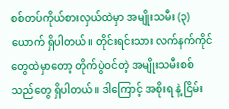စစ်တပ်ကိုယ်စားလှယ်ထဲမှာ အမျိုးသမီး (၃) ယောက် ရှိပါတယ်။ တိုင်းရင်းသား လက်နက်ကိုင်တွေထဲမှာတော့ တိုက်ပွဲဝင်တဲ့ အမျိုးသမီးစစ်သည်တွေ ရှိပါတယ်။ ဒါကြောင့် အစိုးရ နဲ့ ငြိမ်း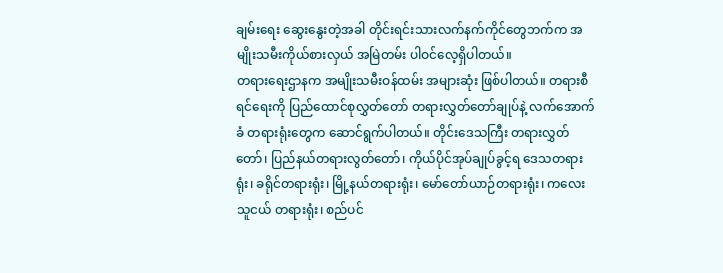ချမ်းရေး ဆွေးနွေးတဲ့အခါ တိုင်းရင်းသားလက်နက်ကိုင်တွေဘက်က အမျိုးသမီးကိုယ်စားလှယ် အမြဲတမ်း ပါဝင်လေ့ရှိပါတယ်။
တရားရေးဌာနက အမျိုးသမီးဝန်ထမ်း အများဆုံး ဖြစ်ပါတယ်။ တရားစီရင်ရေးကို ပြည်ထောင်စုလွှတ်တော် တရားလွှတ်တော်ချုပ်နဲ့ လက်အောက်ခံ တရားရုံးတွေက ဆောင်ရွက်ပါတယ်။ တိုင်းဒေသကြီး တရားလွှတ်တော်၊ ပြည်နယ်တရားလွတ်တော်၊ ကိုယ်ပိုင်အုပ်ချုပ်ခွင့်ရ ဒေသတရားရုံး၊ ခရိုင်တရားရုံး၊ မြို့နယ်တရားရုံး၊ မော်တော်ယာဉ်တရားရုံး၊ ကလေးသူငယ် တရားရုံး၊ စည်ပင်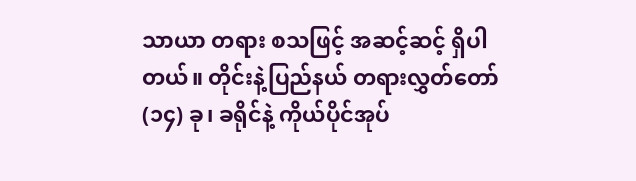သာယာ တရား စသဖြင့် အဆင့်ဆင့် ရှိပါတယ်။ တိုင်းနဲ့ပြည်နယ် တရားလွှတ်တော် (၁၄) ခု၊ ခရိုင်နဲ့ ကိုယ်ပိုင်အုပ်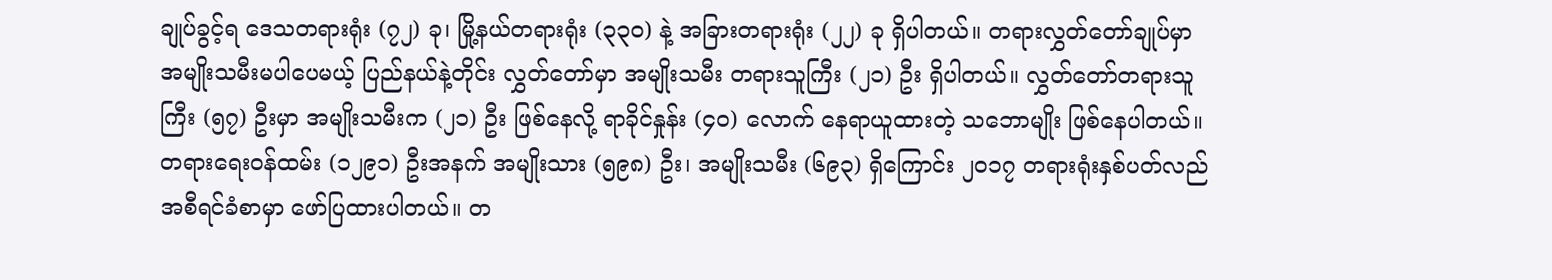ချုပ်ခွင့်ရ ဒေသတရားရုံး (၇၂) ခု၊ မြို့နယ်တရားရုံး (၃၃၀) နဲ့ အခြားတရားရုံး (၂၂) ခု ရှိပါတယ်။ တရားလွှတ်တော်ချုပ်မှာ အမျိုးသမီးမပါပေမယ့် ပြည်နယ်နဲ့တိုင်း လွှတ်တော်မှာ အမျိုးသမီး တရားသူကြီး (၂၁) ဦး ရှိပါတယ်။ လွှတ်တော်တရားသူကြီး (၅၇) ဦးမှာ အမျိုးသမီးက (၂၁) ဦး ဖြစ်နေလို့ ရာခိုင်နှုန်း (၄၀) လောက် နေရာယူထားတဲ့ သဘောမျိုး ဖြစ်နေပါတယ်။
တရားရေးဝန်ထမ်း (၁၂၉၁) ဦးအနက် အမျိုးသား (၅၉၈) ဦး၊ အမျိုးသမီး (၆၉၃) ရှိကြောင်း ၂၀၁၇ တရားရုံးနှစ်ပတ်လည် အစီရင်ခံစာမှာ ဖော်ပြထားပါတယ်။ တ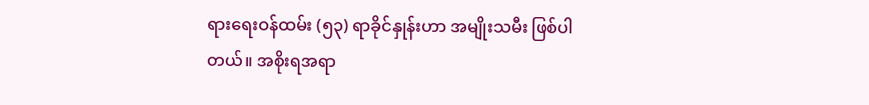ရားရေးဝန်ထမ်း (၅၃) ရာခိုင်နှုန်းဟာ အမျိုးသမီး ဖြစ်ပါတယ်။ အစိုးရအရာ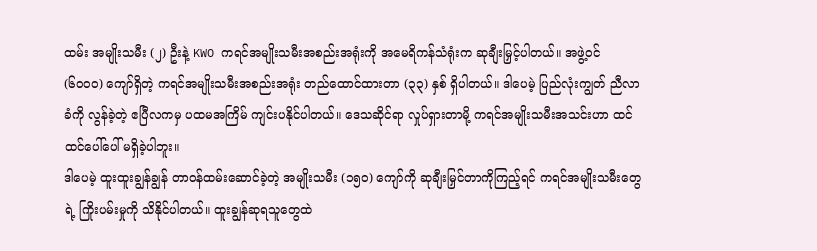ထမ်း အမျိုးသမီး (၂) ဦးနဲ့ KWO ကရင်အမျိုးသမီးအစည်းအရုံးကို အမေရိကန်သံရုံးက ဆုချီးမြှင့်ပါတယ်။ အဖွဲ့ဝင် (၆၀၀၀) ကျော်ရှိတဲ့ ကရင်အမျိုးသမီးအစည်းအရုံး တည်ထောင်ထားတာ (၃၃) နှစ် ရှိပါတယ်။ ဒါပေမဲ့ ပြည်လုံးကျွတ် ညီလာခံကို လွန်ခဲ့တဲ့ ဧပြီလကမှ ပထမအကြိမ် ကျင်းပနိုင်ပါတယ်။ ဒေသဆိုင်ရာ လှုပ်ရှားတာမို့ ကရင်အမျိုးသမီးအသင်းဟာ ထင်ထင်ပေါ်ပေါ် မရှိခဲ့ပါဘူး။
ဒါပေမဲ့ ထူးထူးချွန်ချွန် တာဝန်ထမ်းဆောင်ခဲ့တဲ့ အမျိုးသမီး (၁၅၀) ကျော်ကို ဆုချီးမြှင်တာကိုကြည့်ရင် ကရင်အမျိုးသမီးတွေရဲ့ ကြိုးပမ်းမှုကို သိနိုင်ပါတယ်။ ထူးချွန်ဆုရသူတွေထဲ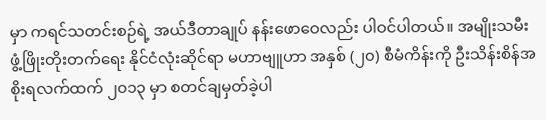မှာ ကရင်သတင်းစဉ်ရဲ့ အယ်ဒီတာချုပ် နန်းဖောဝေလည်း ပါဝင်ပါတယ်။ အမျိုးသမီး ဖွံ့ဖြိုးတိုးတက်ရေး နိုင်ငံလုံးဆိုင်ရာ မဟာဗျူဟာ အနှစ် (၂၀) စီမံကိန်းကို ဦးသိန်းစိန်အစိုးရလက်ထက် ၂၀၁၃ မှာ စတင်ချမှတ်ခဲ့ပါ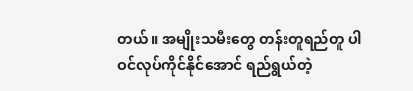တယ်။ အမျိုးသမီးတွေ တန်းတူရည်တူ ပါဝင်လုပ်ကိုင်နိုင်အောင် ရည်ရွယ်တဲ့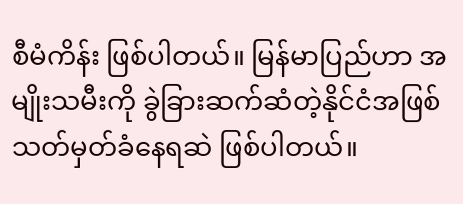စီမံကိန်း ဖြစ်ပါတယ်။ မြန်မာပြည်ဟာ အမျိုးသမီးကို ခွဲခြားဆက်ဆံတဲ့နိုင်ငံအဖြစ် သတ်မှတ်ခံနေရဆဲ ဖြစ်ပါတယ်။